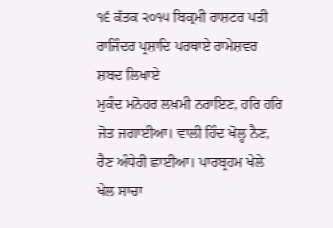੧੬ ਕੱਤਕ ੨੦੧੫ ਬਿਕ੍ਰਮੀ ਰਾਸ਼ਟਰ ਪਤੀ ਰਾਜਿੰਦਰ ਪ੍ਰਸ਼ਾਦਿ ਪਰਥਾਏ ਰਾਮੇਸ਼ਵਰ ਸ਼ਬਦ ਲਿਖਾਏ
ਮੁਕੰਦ ਮਨੋਹਰ ਲਖ਼ਮੀ ਨਰਾਇਣ, ਹਰਿ ਹਰਿ ਜੋਤ ਜਗਾਈਆ। ਵਾਲੀ ਹਿੰਦ ਖੋਲ੍ਹ ਨੈਣ, ਰੈਣ ਅੰਧੇਰੀ ਛਾਈਆ। ਪਾਰਬ੍ਰਹਮ ਖੇਲੇ ਖੇਲ ਸਾਚਾ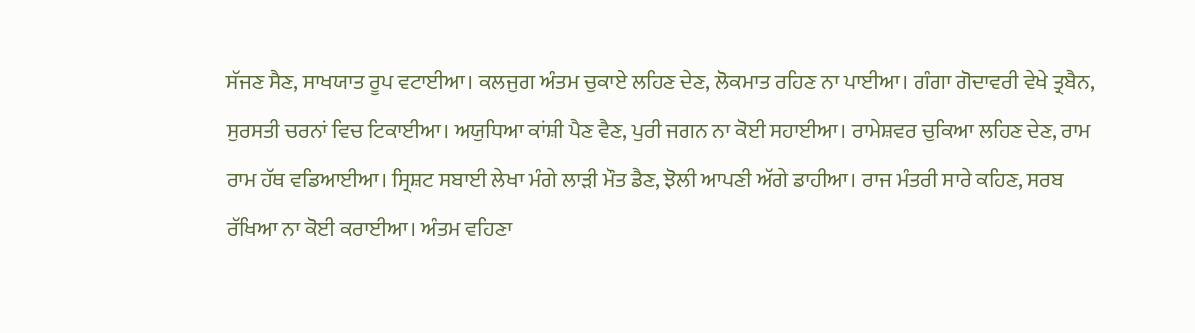ਸੱਜਣ ਸੈਣ, ਸਾਖਯਾਤ ਰੂਪ ਵਟਾਈਆ। ਕਲਜੁਗ ਅੰਤਮ ਚੁਕਾਏ ਲਹਿਣ ਦੇਣ, ਲੋਕਮਾਤ ਰਹਿਣ ਨਾ ਪਾਈਆ। ਗੰਗਾ ਗੋਦਾਵਰੀ ਵੇਖੇ ਤ੍ਰਬੈਨ, ਸੁਰਸਤੀ ਚਰਨਾਂ ਵਿਚ ਟਿਕਾਈਆ। ਅਯੁਧਿਆ ਕਾਂਸ਼ੀ ਪੈਣ ਵੈਣ, ਪੁਰੀ ਜਗਨ ਨਾ ਕੋਈ ਸਹਾਈਆ। ਰਾਮੇਸ਼ਵਰ ਚੁਕਿਆ ਲਹਿਣ ਦੇਣ, ਰਾਮ ਰਾਮ ਹੱਥ ਵਡਿਆਈਆ। ਸ੍ਰਿਸ਼ਟ ਸਬਾਈ ਲੇਖਾ ਮੰਗੇ ਲਾੜੀ ਮੌਤ ਡੈਣ, ਝੋਲੀ ਆਪਣੀ ਅੱਗੇ ਡਾਹੀਆ। ਰਾਜ ਮੰਤਰੀ ਸਾਰੇ ਕਹਿਣ, ਸਰਬ ਰੱਖਿਆ ਨਾ ਕੋਈ ਕਰਾਈਆ। ਅੰਤਮ ਵਹਿਣਾ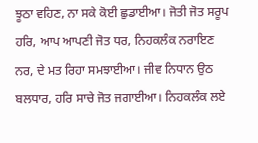ਝੂਠਾ ਵਹਿਣ, ਨਾ ਸਕੇ ਕੋਈ ਛੁਡਾਈਆ। ਜੋਤੀ ਜੋਤ ਸਰੂਪ ਹਰਿ, ਆਪ ਆਪਣੀ ਜੋਤ ਧਰ, ਨਿਹਕਲੰਕ ਨਰਾਇਣ ਨਰ, ਦੇ ਮਤ ਰਿਹਾ ਸਮਝਾਈਆ। ਜੀਵ ਨਿਧਾਨ ਉਠ ਬਲਧਾਰ, ਹਰਿ ਸਾਚੇ ਜੋਤ ਜਗਾਈਆ। ਨਿਹਕਲੰਕ ਲਏ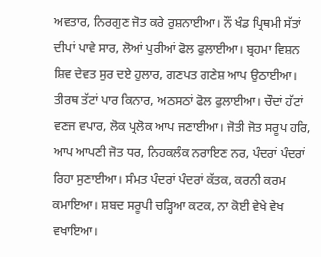ਅਵਤਾਰ, ਨਿਰਗੁਣ ਜੋਤ ਕਰੇ ਰੁਸ਼ਨਾਈਆ। ਨੌਂ ਖੰਡ ਪ੍ਰਿਥਮੀ ਸੱਤਾਂ ਦੀਪਾਂ ਪਾਵੇ ਸਾਰ, ਲੋਆਂ ਪੁਰੀਆਂ ਫੋਲ ਫੁਲਾਈਆ। ਬ੍ਰਹਮਾ ਵਿਸ਼ਨ ਸ਼ਿਵ ਦੇਵਤ ਸੁਰ ਦਏ ਹੁਲਾਰ, ਗਣਪਤ ਗਣੇਸ਼ ਆਪ ਉਠਾਈਆ। ਤੀਰਥ ਤੱਟਾਂ ਪਾਰ ਕਿਨਾਰ, ਅਠਸਠਾਂ ਫੋਲ ਫੁਲਾਈਆ। ਚੌਦਾਂ ਹੱਟਾਂ ਵਣਜ ਵਪਾਰ, ਲੋਕ ਪ੍ਰਲੋਕ ਆਪ ਜਣਾਈਆ। ਜੋਤੀ ਜੋਤ ਸਰੂਪ ਹਰਿ, ਆਪ ਆਪਣੀ ਜੋਤ ਧਰ, ਨਿਹਕਲੰਕ ਨਰਾਇਣ ਨਰ, ਪੰਦਰਾਂ ਪੰਦਰਾਂ ਰਿਹਾ ਸੁਣਾਈਆ। ਸੰਮਤ ਪੰਦਰਾਂ ਪੰਦਰਾਂ ਕੱਤਕ, ਕਰਨੀ ਕਰਮ ਕਮਾਇਆ। ਸ਼ਬਦ ਸਰੂਪੀ ਚੜ੍ਹਿਆ ਕਟਕ, ਨਾ ਕੋਈ ਵੇਖੇ ਵੇਖ ਵਖਾਇਆ।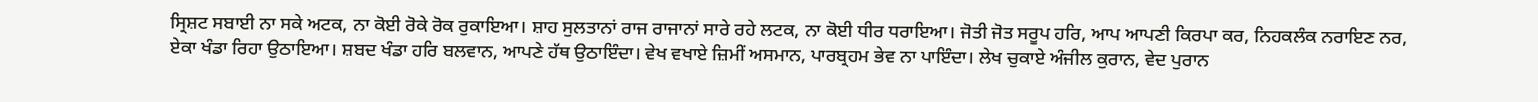ਸ੍ਰਿਸ਼ਟ ਸਬਾਈ ਨਾ ਸਕੇ ਅਟਕ, ਨਾ ਕੋਈ ਰੋਕੇ ਰੋਕ ਰੁਕਾਇਆ। ਸ਼ਾਹ ਸੁਲਤਾਨਾਂ ਰਾਜ ਰਾਜਾਨਾਂ ਸਾਰੇ ਰਹੇ ਲਟਕ, ਨਾ ਕੋਈ ਧੀਰ ਧਰਾਇਆ। ਜੋਤੀ ਜੋਤ ਸਰੂਪ ਹਰਿ, ਆਪ ਆਪਣੀ ਕਿਰਪਾ ਕਰ, ਨਿਹਕਲੰਕ ਨਰਾਇਣ ਨਰ, ਏਕਾ ਖੰਡਾ ਰਿਹਾ ਉਠਾਇਆ। ਸ਼ਬਦ ਖੰਡਾ ਹਰਿ ਬਲਵਾਨ, ਆਪਣੇ ਹੱਥ ਉਠਾਇੰਦਾ। ਵੇਖ ਵਖਾਏ ਜ਼ਿਮੀਂ ਅਸਮਾਨ, ਪਾਰਬ੍ਰਹਮ ਭੇਵ ਨਾ ਪਾਇੰਦਾ। ਲੇਖ ਚੁਕਾਏ ਅੰਜੀਲ ਕੁਰਾਨ, ਵੇਦ ਪੁਰਾਨ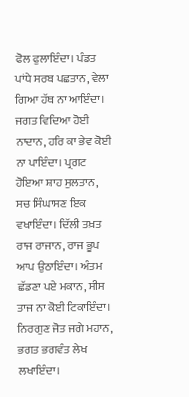ਫੋਲ ਫੁਲਾਇੰਦਾ। ਪੰਡਤ ਪਾਂਧੇ ਸਰਬ ਪਛਤਾਨ, ਵੇਲਾ ਗਿਆ ਹੱਥ ਨਾ ਆਇੰਦਾ। ਜਗਤ ਵਿਦਿਆ ਹੋਈ ਨਾਦਾਨ, ਹਰਿ ਕਾ ਭੇਵ ਕੋਈ ਨਾ ਪਾਇੰਦਾ। ਪ੍ਰਗਟ ਹੋਇਆ ਸ਼ਾਹ ਸੁਲਤਾਨ, ਸਚ ਸਿੰਘਾਸਣ ਇਕ ਵਖਾਇੰਦਾ। ਦਿੱਲੀ ਤਖ਼ਤ ਰਾਜ ਰਾਜਾਨ, ਰਾਜ ਭੂਪ ਆਪ ਉਠਾਇੰਦਾ। ਅੰਤਮ ਛੱਡਣਾ ਪਏ ਮਕਾਨ, ਸੀਸ ਤਾਜ ਨਾ ਕੋਈ ਟਿਕਾਇੰਦਾ। ਨਿਰਗੁਣ ਜੋਤ ਜਗੇ ਮਹਾਨ, ਭਗਤ ਭਗਵੰਤ ਲੇਖ ਲਖਾਇੰਦਾ।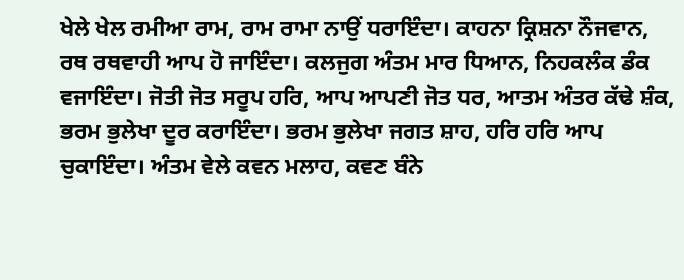ਖੇਲੇ ਖੇਲ ਰਮੀਆ ਰਾਮ, ਰਾਮ ਰਾਮਾ ਨਾਉਂ ਧਰਾਇੰਦਾ। ਕਾਹਨਾ ਕ੍ਰਿਸ਼ਨਾ ਨੌਜਵਾਨ, ਰਥ ਰਥਵਾਹੀ ਆਪ ਹੋ ਜਾਇੰਦਾ। ਕਲਜੁਗ ਅੰਤਮ ਮਾਰ ਧਿਆਨ, ਨਿਹਕਲੰਕ ਡੰਕ ਵਜਾਇੰਦਾ। ਜੋਤੀ ਜੋਤ ਸਰੂਪ ਹਰਿ, ਆਪ ਆਪਣੀ ਜੋਤ ਧਰ, ਆਤਮ ਅੰਤਰ ਕੱਢੇ ਸ਼ੰਕ, ਭਰਮ ਭੁਲੇਖਾ ਦੂਰ ਕਰਾਇੰਦਾ। ਭਰਮ ਭੁਲੇਖਾ ਜਗਤ ਸ਼ਾਹ, ਹਰਿ ਹਰਿ ਆਪ ਚੁਕਾਇੰਦਾ। ਅੰਤਮ ਵੇਲੇ ਕਵਨ ਮਲਾਹ, ਕਵਣ ਬੰਨੇ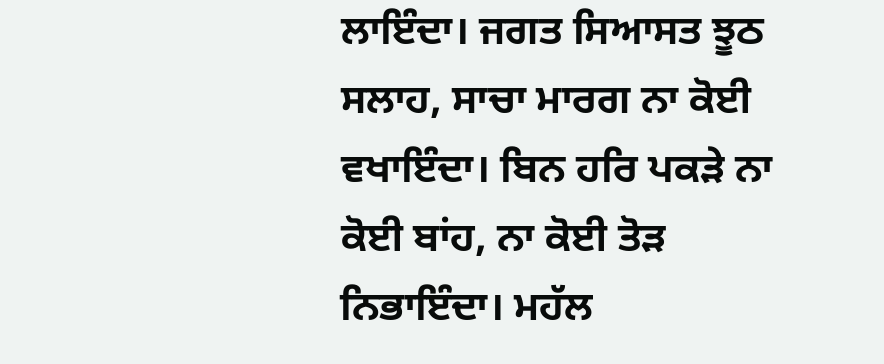ਲਾਇੰਦਾ। ਜਗਤ ਸਿਆਸਤ ਝੂਠ ਸਲਾਹ, ਸਾਚਾ ਮਾਰਗ ਨਾ ਕੋਈ ਵਖਾਇੰਦਾ। ਬਿਨ ਹਰਿ ਪਕੜੇ ਨਾ ਕੋਈ ਬਾਂਹ, ਨਾ ਕੋਈ ਤੋੜ ਨਿਭਾਇੰਦਾ। ਮਹੱਲ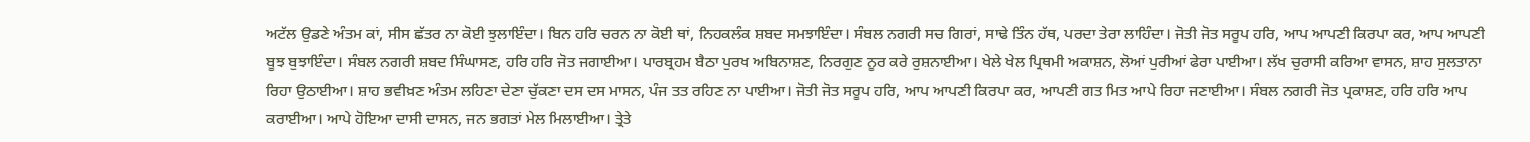ਅਟੱਲ ਉਡਣੇ ਅੰਤਮ ਕਾਂ, ਸੀਸ ਛੱਤਰ ਨਾ ਕੋਈ ਝੁਲਾਇੰਦਾ। ਬਿਨ ਹਰਿ ਚਰਨ ਨਾ ਕੋਈ ਥਾਂ, ਨਿਹਕਲੰਕ ਸ਼ਬਦ ਸਮਝਾਇੰਦਾ। ਸੰਬਲ ਨਗਰੀ ਸਚ ਗਿਰਾਂ, ਸਾਢੇ ਤਿੰਨ ਹੱਥ, ਪਰਦਾ ਤੇਰਾ ਲਾਹਿੰਦਾ। ਜੋਤੀ ਜੋਤ ਸਰੂਪ ਹਰਿ, ਆਪ ਆਪਣੀ ਕਿਰਪਾ ਕਰ, ਆਪ ਆਪਣੀ ਬੂਝ ਬੁਝਾਇੰਦਾ। ਸੰਬਲ ਨਗਰੀ ਸ਼ਬਦ ਸਿੰਘਾਸਣ, ਹਰਿ ਹਰਿ ਜੋਤ ਜਗਾਈਆ। ਪਾਰਬ੍ਰਹਮ ਬੈਠਾ ਪੁਰਖ ਅਬਿਨਾਸ਼ਣ, ਨਿਰਗੁਣ ਨੂਰ ਕਰੇ ਰੁਸ਼ਨਾਈਆ। ਖੇਲੇ ਖੇਲ ਪ੍ਰਿਥਮੀ ਅਕਾਸ਼ਨ, ਲੋਆਂ ਪੁਰੀਆਂ ਫੇਰਾ ਪਾਈਆ। ਲੱਖ ਚੁਰਾਸੀ ਕਰਿਆ ਵਾਸਨ, ਸ਼ਾਹ ਸੁਲਤਾਨਾ ਰਿਹਾ ਉਠਾਈਆ। ਸ਼ਾਹ ਭਵੀਖ਼ਣ ਅੰਤਮ ਲਹਿਣਾ ਦੇਣਾ ਚੁੱਕਣਾ ਦਸ ਦਸ ਮਾਸਨ, ਪੰਜ ਤਤ ਰਹਿਣ ਨਾ ਪਾਈਆ। ਜੋਤੀ ਜੋਤ ਸਰੂਪ ਹਰਿ, ਆਪ ਆਪਣੀ ਕਿਰਪਾ ਕਰ, ਆਪਣੀ ਗਤ ਮਿਤ ਆਪੇ ਰਿਹਾ ਜਣਾਈਆ। ਸੰਬਲ ਨਗਰੀ ਜੋਤ ਪ੍ਰਕਾਸ਼ਣ, ਹਰਿ ਹਰਿ ਆਪ ਕਰਾਈਆ। ਆਪੇ ਹੋਇਆ ਦਾਸੀ ਦਾਸਨ, ਜਨ ਭਗਤਾਂ ਮੇਲ ਮਿਲਾਈਆ। ਤ੍ਰੇਤੇ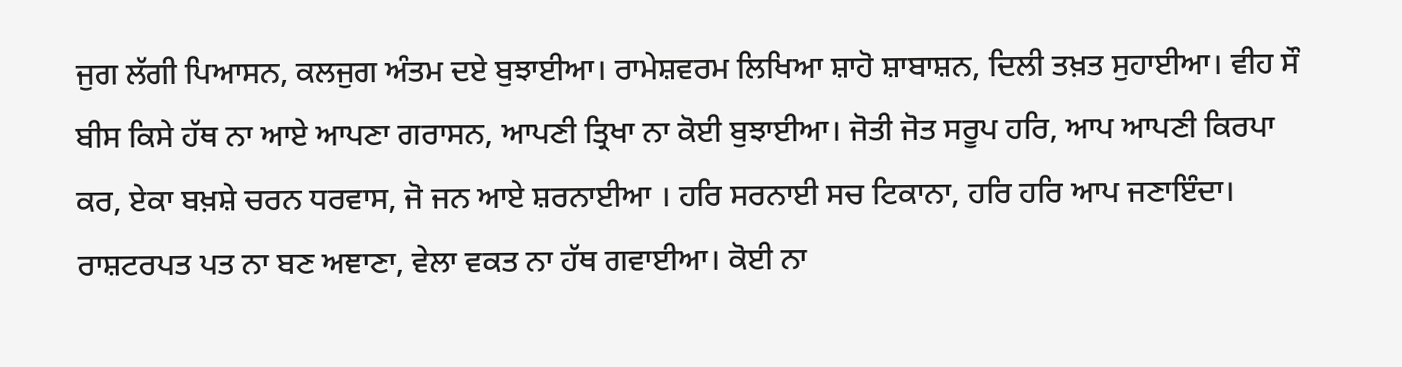ਜੁਗ ਲੱਗੀ ਪਿਆਸਨ, ਕਲਜੁਗ ਅੰਤਮ ਦਏ ਬੁਝਾਈਆ। ਰਾਮੇਸ਼ਵਰਮ ਲਿਖਿਆ ਸ਼ਾਹੋ ਸ਼ਾਬਾਸ਼ਨ, ਦਿਲੀ ਤਖ਼ਤ ਸੁਹਾਈਆ। ਵੀਹ ਸੌ ਬੀਸ ਕਿਸੇ ਹੱਥ ਨਾ ਆਏ ਆਪਣਾ ਗਰਾਸਨ, ਆਪਣੀ ਤ੍ਰਿਖਾ ਨਾ ਕੋਈ ਬੁਝਾਈਆ। ਜੋਤੀ ਜੋਤ ਸਰੂਪ ਹਰਿ, ਆਪ ਆਪਣੀ ਕਿਰਪਾ ਕਰ, ਏਕਾ ਬਖ਼ਸ਼ੇ ਚਰਨ ਧਰਵਾਸ, ਜੋ ਜਨ ਆਏ ਸ਼ਰਨਾਈਆ । ਹਰਿ ਸਰਨਾਈ ਸਚ ਟਿਕਾਨਾ, ਹਰਿ ਹਰਿ ਆਪ ਜਣਾਇੰਦਾ। ਰਾਸ਼ਟਰਪਤ ਪਤ ਨਾ ਬਣ ਅਞਾਣਾ, ਵੇਲਾ ਵਕਤ ਨਾ ਹੱਥ ਗਵਾਈਆ। ਕੋਈ ਨਾ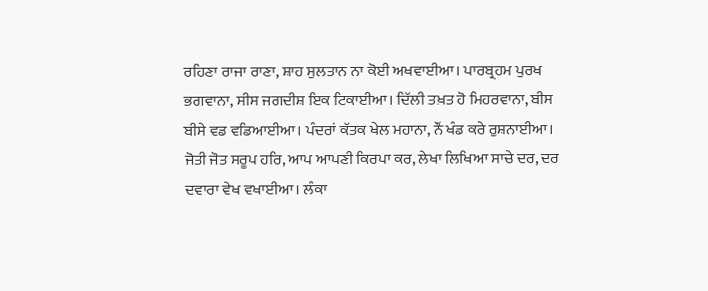ਰਹਿਣਾ ਰਾਜਾ ਰਾਣਾ, ਸ਼ਾਹ ਸੁਲਤਾਨ ਨਾ ਕੋਈ ਅਖਵਾਈਆ। ਪਾਰਬ੍ਰਹਮ ਪੁਰਖ ਭਗਵਾਨਾ, ਸੀਸ ਜਗਦੀਸ਼ ਇਕ ਟਿਕਾਈਆ। ਦਿੱਲੀ ਤਖ਼ਤ ਹੋ ਮਿਹਰਵਾਨਾ, ਬੀਸ ਬੀਸੇ ਵਡ ਵਡਿਆਈਆ। ਪੰਦਰਾਂ ਕੱਤਕ ਖੇਲ ਮਹਾਨਾ, ਨੌਂ ਖੰਡ ਕਰੇ ਰੁਸ਼ਨਾਈਆ। ਜੋਤੀ ਜੋਤ ਸਰੂਪ ਹਰਿ, ਆਪ ਆਪਣੀ ਕਿਰਪਾ ਕਰ, ਲੇਖਾ ਲਿਖਿਆ ਸਾਚੇ ਦਰ, ਦਰ ਦਵਾਰਾ ਵੇਖ ਵਖਾਈਆ। ਲੰਕਾ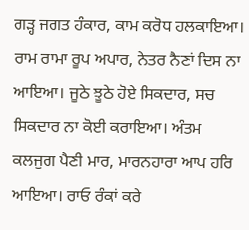ਗੜ੍ਹ ਜਗਤ ਹੰਕਾਰ, ਕਾਮ ਕਰੋਧ ਹਲਕਾਇਆ। ਰਾਮ ਰਾਮਾ ਰੂਪ ਅਪਾਰ, ਨੇਤਰ ਨੈਣਾਂ ਦਿਸ ਨਾ ਆਇਆ। ਜੂਠੇ ਝੂਠੇ ਹੋਏ ਸਿਕਦਾਰ, ਸਚ ਸਿਕਦਾਰ ਨਾ ਕੋਈ ਕਰਾਇਆ। ਅੰਤਮ ਕਲਜੁਗ ਪੈਣੀ ਮਾਰ, ਮਾਰਨਹਾਰਾ ਆਪ ਹਰਿ ਆਇਆ। ਰਾਓ ਰੰਕਾਂ ਕਰੇ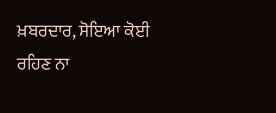ਖ਼ਬਰਦਾਰ, ਸੋਇਆ ਕੋਈ ਰਹਿਣ ਨਾ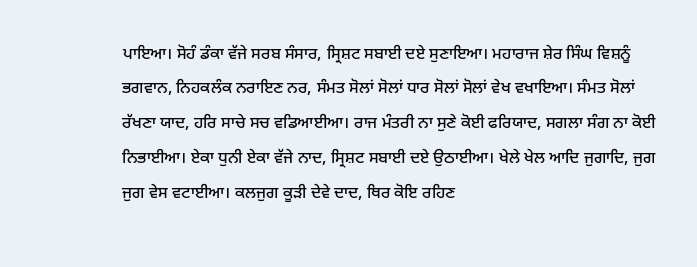ਪਾਇਆ। ਸੋਹੰ ਡੰਕਾ ਵੱਜੇ ਸਰਬ ਸੰਸਾਰ, ਸ੍ਰਿਸ਼ਟ ਸਬਾਈ ਦਏ ਸੁਣਾਇਆ। ਮਹਾਰਾਜ ਸ਼ੇਰ ਸਿੰਘ ਵਿਸ਼ਨੂੰ ਭਗਵਾਨ, ਨਿਹਕਲੰਕ ਨਰਾਇਣ ਨਰ, ਸੰਮਤ ਸੋਲਾਂ ਸੋਲਾਂ ਧਾਰ ਸੋਲਾਂ ਸੋਲਾਂ ਵੇਖ ਵਖਾਇਆ। ਸੰਮਤ ਸੋਲਾਂ ਰੱਖਣਾ ਯਾਦ, ਹਰਿ ਸਾਚੇ ਸਚ ਵਡਿਆਈਆ। ਰਾਜ ਮੰਤਰੀ ਨਾ ਸੁਣੇ ਕੋਈ ਫਰਿਯਾਦ, ਸਗਲਾ ਸੰਗ ਨਾ ਕੋਈ ਨਿਭਾਈਆ। ਏਕਾ ਧੁਨੀ ਏਕਾ ਵੱਜੇ ਨਾਦ, ਸ੍ਰਿਸ਼ਟ ਸਬਾਈ ਦਏ ਉਠਾਈਆ। ਖੇਲੇ ਖੇਲ ਆਦਿ ਜੁਗਾਦਿ, ਜੁਗ ਜੁਗ ਵੇਸ ਵਟਾਈਆ। ਕਲਜੁਗ ਕੂੜੀ ਦੇਵੇ ਦਾਦ, ਥਿਰ ਕੋਇ ਰਹਿਣ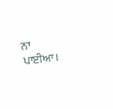ਨਾ ਪਾਈਆ।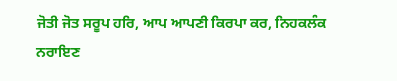ਜੋਤੀ ਜੋਤ ਸਰੂਪ ਹਰਿ, ਆਪ ਆਪਣੀ ਕਿਰਪਾ ਕਰ, ਨਿਹਕਲੰਕ ਨਰਾਇਣ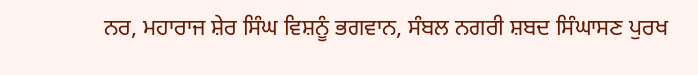ਨਰ, ਮਹਾਰਾਜ ਸ਼ੇਰ ਸਿੰਘ ਵਿਸ਼ਨੂੰ ਭਗਵਾਨ, ਸੰਬਲ ਨਗਰੀ ਸ਼ਬਦ ਸਿੰਘਾਸਣ ਪੁਰਖ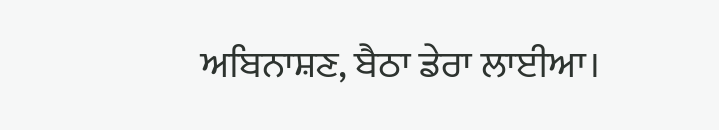ਅਬਿਨਾਸ਼ਣ, ਬੈਠਾ ਡੇਰਾ ਲਾਈਆ।